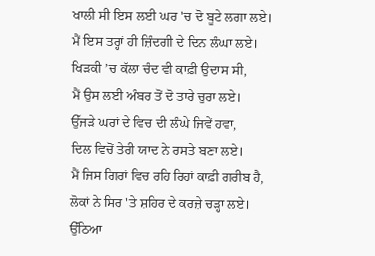ਖਾਲੀ ਸੀ ਇਸ ਲਈ ਘਰ 'ਚ ਦੋ ਬੂਟੇ ਲਗਾ ਲਏ।
ਮੈਂ ਇਸ ਤਰ੍ਹਾਂ ਹੀ ਜ਼ਿੰਦਗੀ ਦੇ ਦਿਨ ਲੰਘਾ ਲਏ।
ਖਿੜਕੀ ’ਚ ਕੱਲਾ ਚੰਦ ਵੀ ਕਾਫ਼ੀ ਉਦਾਸ ਸੀ,
ਮੈਂ ਉਸ ਲਈ ਅੰਬਰ ਤੋਂ ਦੋ ਤਾਰੇ ਚੁਰਾ ਲਏ।
ਉੱਜੜੇ ਘਰਾਂ ਦੇ ਵਿਚ ਦੀ ਲੰਘੇ ਜਿਵੇਂ ਹਵਾ,
ਦਿਲ ਵਿਚੋਂ ਤੇਰੀ ਯਾਦ ਨੇ ਰਸਤੇ ਬਣਾ ਲਏ।
ਮੈਂ ਜਿਸ ਗਿਰਾਂ ਵਿਚ ਰਹਿ ਰਿਹਾਂ ਕਾਫ਼ੀ ਗਰੀਬ ਹੈ,
ਲੋਕਾਂ ਨੇ ਸਿਰ 'ਤੇ ਸ਼ਹਿਰ ਦੇ ਕਰਜ਼ੇ ਚੜ੍ਹਾ ਲਏ।
ਉੱਠਿਆ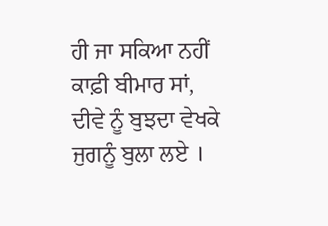ਹੀ ਜਾ ਸਕਿਆ ਨਹੀਂ ਕਾਫ਼ੀ ਬੀਮਾਰ ਸਾਂ,
ਦੀਵੇ ਨੂੰ ਬੁਝਦਾ ਵੇਖਕੇ ਜੁਗਨੂੰ ਬੁਲਾ ਲਏ ।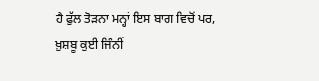ਹੈ ਫੁੱਲ ਤੋੜਨਾ ਮਨ੍ਹਾਂ ਇਸ ਬਾਗ ਵਿਚੋਂ ਪਰ,
ਖ਼ੁਸ਼ਬੂ ਕੁਈ ਜਿੰਨੀਂ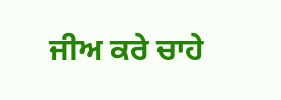ਜੀਅ ਕਰੇ ਚਾਹੇ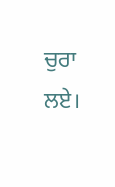ਚੁਰਾ ਲਏ।